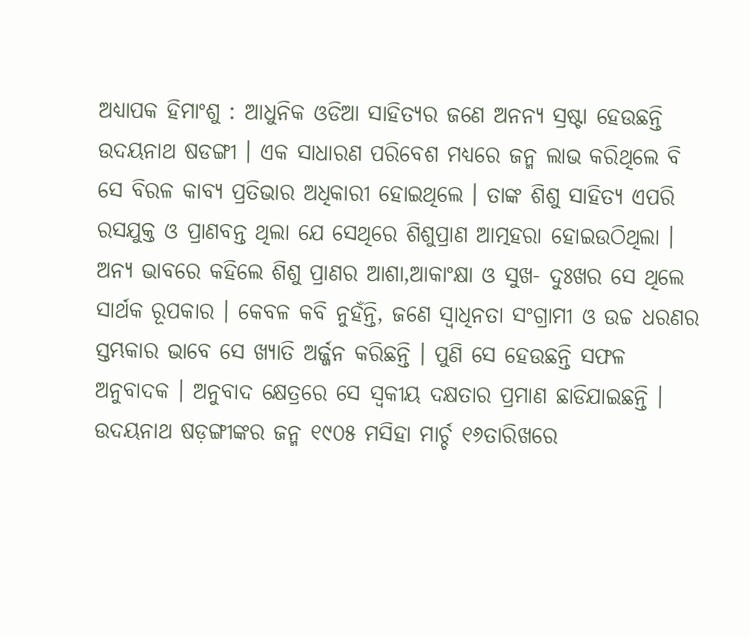ଅଧ୍ୟାପକ ହିମାଂଶୁ : ଆଧୁନିକ ଓଡିଆ ସାହିତ୍ୟର ଜଣେ ଅନନ୍ୟ ସ୍ରଷ୍ଟା ହେଉଛନ୍ତି ଉଦୟନାଥ ଷଡଙ୍ଗୀ । ଏକ ସାଧାରଣ ପରିବେଶ ମଧ୍ୟରେ ଜନ୍ମ ଲାଭ କରିଥିଲେ ବି ସେ ବିରଳ କାବ୍ୟ ପ୍ରତିଭାର ଅଧିକାରୀ ହୋଇଥିଲେ । ତାଙ୍କ ଶିଶୁ ସାହିତ୍ୟ ଏପରି ରସଯୁକ୍ତ ଓ ପ୍ରାଣବନ୍ତ ଥିଲା ଯେ ସେଥିରେ ଶିଶୁପ୍ରାଣ ଆତ୍ମହରା ହୋଇଉଠିଥିଲା । ଅନ୍ୟ ଭାବରେ କହିଲେ ଶିଶୁ ପ୍ରାଣର ଆଶା,ଆକାଂକ୍ଷା ଓ ସୁଖ- ଦୁଃଖର ସେ ଥିଲେ ସାର୍ଥକ ରୂପକାର । କେବଳ କବି ନୁହଁନ୍ତି, ଜଣେ ସ୍ୱାଧିନତା ସଂଗ୍ରାମୀ ଓ ଉଚ୍ଚ ଧରଣର ସ୍ତମ୍ଭକାର ଭାବେ ସେ ଖ୍ୟାତି ଅର୍ଜ୍ଜନ କରିଛନ୍ତି । ପୁଣି ସେ ହେଉଛନ୍ତି ସଫଳ ଅନୁବାଦକ । ଅନୁବାଦ କ୍ଷେତ୍ରରେ ସେ ସ୍ୱକୀୟ ଦକ୍ଷତାର ପ୍ରମାଣ ଛାଡିଯାଇଛନ୍ତି ।
ଉଦୟନାଥ ଷଡ଼ଙ୍ଗୀଙ୍କର ଜନ୍ମ ୧୯୦୫ ମସିହା ମାର୍ଚ୍ଚ ୧୬ତାରିଖରେ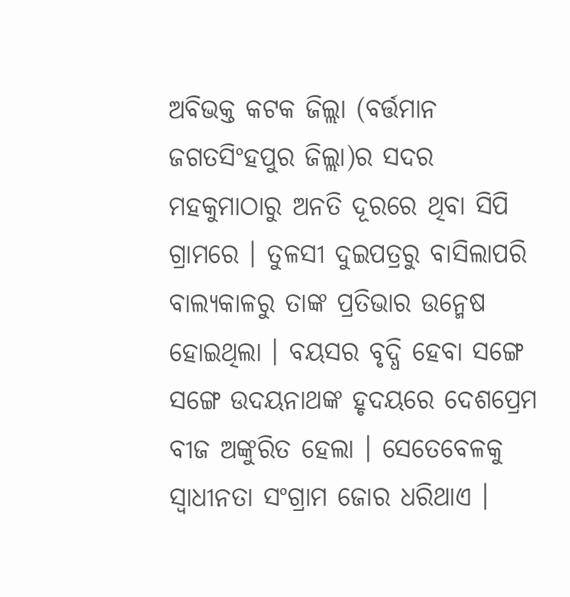ଅବିଭକ୍ତ କଟକ ଜିଲ୍ଲା (ବର୍ତ୍ତମାନ ଜଗତସିଂହପୁର ଜିଲ୍ଲା)ର ସଦର ମହକୁମାଠାରୁ ଅନତି ଦୂରରେ ଥିବା ସିପି ଗ୍ରାମରେ । ତୁଳସୀ ଦୁଇପତ୍ରରୁ ବାସିଲାପରି ବାଲ୍ୟକାଳରୁ ତାଙ୍କ ପ୍ରତିଭାର ଉନ୍ମେଷ ହୋଇଥିଲା । ବୟସର ବୃଦ୍ଧି ହେବା ସଙ୍ଗେ ସଙ୍ଗେ ଉଦୟନାଥଙ୍କ ହୃଦୟରେ ଦେଶପ୍ରେମ ବୀଜ ଅଙ୍କୁରିତ ହେଲା । ସେତେବେଳକୁ ସ୍ୱାଧୀନତା ସଂଗ୍ରାମ ଜୋର ଧରିଥାଏ ।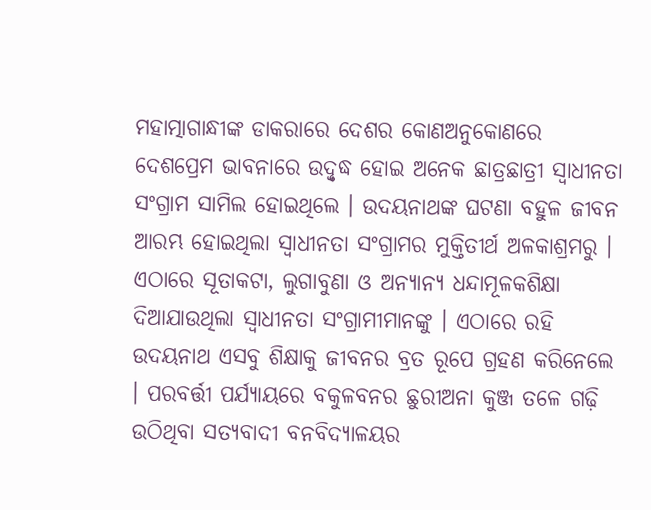ମହାତ୍ମାଗାନ୍ଧୀଙ୍କ ଡାକରାରେ ଦେଶର କୋଣଅନୁକୋଣରେ ଦେଶପ୍ରେମ ଭାବନାରେ ଉଦ୍ବୃଦ୍ଧ ହୋଇ ଅନେକ ଛାତ୍ରଛାତ୍ରୀ ସ୍ୱାଧୀନତା ସଂଗ୍ରାମ ସାମିଲ ହୋଇଥିଲେ । ଉଦୟନାଥଙ୍କ ଘଟଣା ବହୁଳ ଜୀବନ ଆରମ୍ଭ ହୋଇଥିଲା ସ୍ୱାଧୀନତା ସଂଗ୍ରାମର ମୁକ୍ତିତୀର୍ଥ ଅଳକାଶ୍ରମରୁ ।
ଏଠାରେ ସୂତାକଟା, ଲୁଗାବୁଣା ଓ ଅନ୍ୟାନ୍ୟ ଧନ୍ଦାମୂଳକଶିକ୍ଷା ଦିଆଯାଉଥିଲା ସ୍ୱାଧୀନତା ସଂଗ୍ରାମୀମାନଙ୍କୁ । ଏଠାରେ ରହି ଉଦୟନାଥ ଏସବୁ ଶିକ୍ଷାକୁ ଜୀବନର ବ୍ରତ ରୂପେ ଗ୍ରହଣ କରିନେଲେ । ପରବର୍ତ୍ତୀ ପର୍ଯ୍ୟାୟରେ ବକୁଳବନର ଛୁରୀଅନା କୁଞ୍ଜ ତଳେ ଗଢ଼ି ଉଠିଥିବା ସତ୍ୟବାଦୀ ବନବିଦ୍ୟାଳୟର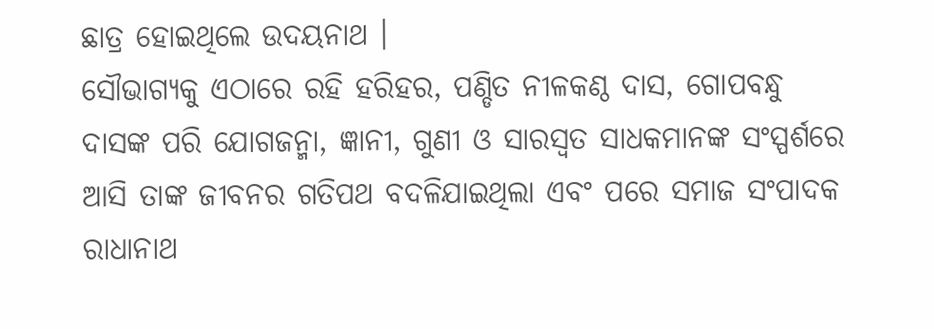ଛାତ୍ର ହୋଇଥିଲେ ଉଦୟନାଥ ।
ସୌଭାଗ୍ୟକୁ ଏଠାରେ ରହି ହରିହର, ପଣ୍ଡିତ ନୀଳକଣ୍ଠ ଦାସ, ଗୋପବନ୍ଧୁ ଦାସଙ୍କ ପରି ଯୋଗଜନ୍ମା, ଜ୍ଞାନୀ, ଗୁଣୀ ଓ ସାରସ୍ୱତ ସାଧକମାନଙ୍କ ସଂସ୍ପର୍ଶରେ ଆସି ତାଙ୍କ ଜୀବନର ଗତିପଥ ବଦଳିଯାଇଥିଲା ଏବଂ ପରେ ସମାଜ ସଂପାଦକ ରାଧାନାଥ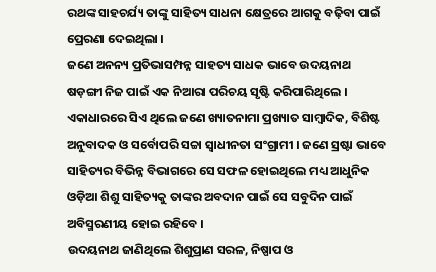ରଥଙ୍କ ସାହଚର୍ଯ୍ୟ ତାଙ୍କୁ ସାହିତ୍ୟ ସାଧନା କ୍ଷେତ୍ରରେ ଆଗକୁ ବଢ଼ିବା ପାଇଁ ପ୍ରେରଣା ଦେଇଥିଲା ।
ଜଣେ ଅନନ୍ୟ ପ୍ରତିଭାସମ୍ପନ୍ନ ସାହତ୍ୟ ସାଧକ ଭାବେ ଉଦୟନାଥ ଷଡ଼ଙ୍ଗୀ ନିଜ ପାଇଁ ଏକ ନିଆରା ପରିଚୟ ସୃଷ୍ଟି କରିପାରିଥିଲେ । ଏକାଧାରରେ ସିଏ ଥିଲେ ଜଣେ ଖ୍ୟାତନାମା ପ୍ରଖ୍ୟାତ ସାମ୍ବାଦିକ, ବିଶିଷ୍ଟ ଅନୁବାଦକ ଓ ସର୍ବୋପରି ସଚ୍ଚା ସ୍ୱାଧୀନତା ସଂଗ୍ରାମୀ । ଜଣେ ସ୍ରଷ୍ଟା ଭାବେ ସାହିତ୍ୟର ବିଭିନ୍ନ ବିଭାଗରେ ସେ ସଫଳ ହୋଇଥିଲେ ମଧ୍ୟ ଆଧୁନିକ ଓଡ଼ିଆ ଶିଶୁ ସାହିତ୍ୟକୁ ତାଙ୍କର ଅବଦାନ ପାଇଁ ସେ ସବୁଦିନ ପାଇଁ ଅବିସ୍ମରଣୀୟ ହୋଇ ରହିବେ ।
ଉଦୟନାଥ ଜାଣିଥିଲେ ଶିଶୁପ୍ରାଣ ସରଳ, ନିଷ୍ପାପ ଓ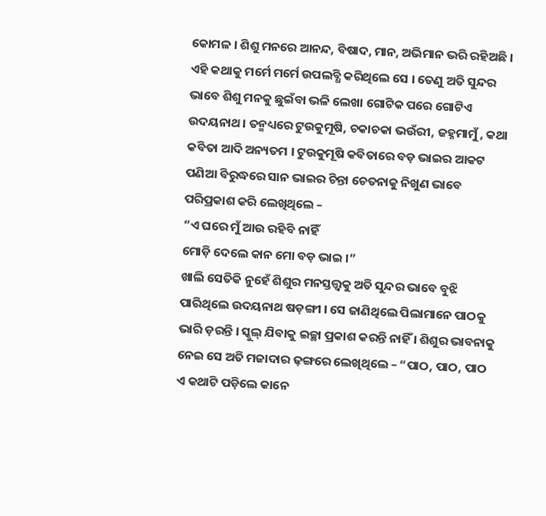କୋମଳ । ଶିଶୁ ମନରେ ଆନନ୍ଦ, ବିଷାଦ, ମାନ, ଅଭିମାନ ଭରି ରହିଅଛି । ଏହି କଥାକୁ ମର୍ମେ ମର୍ମେ ଉପଲବ୍ଧି କରିଥିଲେ ସେ । ତେଣୁ ଅତି ସୁନ୍ଦର ଭାବେ ଶିଶୁ ମନକୁ ଛୁଇଁବା ଭଳି ଲେଖା ଗୋଟିକ ପରେ ଗୋଟିଏ ଉଦୟନାଥ । ତନ୍ମଧ୍ୟରେ ଟୁଉକୁମୂଷି, ଚକାଚକା ଭଉଁରୀ, ଜହ୍ନମାମୁଁ, କଥା କବିତା ଆଦି ଅନ୍ୟତମ । ଟୁଉକୁମୂଷି କବିତାରେ ବଡ଼ ଭାଇର ଆକଟ ପଣିଆ ବିରୁଦ୍ଧରେ ସାନ ଭାଇର ଚିନ୍ତା ଚେତନାକୁ ନିଖୁଣ ଭାବେ ପରିପ୍ରକାଶ କରି ଲେଖିଥିଲେ –
“ଏ ଘରେ ମୁଁ ଆଉ ରହିବି ନାହିଁ
ମୋଡ଼ି ଦେଲେ କାନ ମୋ ବଡ଼ ଭାଇ ।”
ଖାଲି ସେତିକି ନୁହେଁ ଶିଶୁର ମନସ୍ତତ୍ତ୍ୱକୁ ଅତି ସୁନ୍ଦର ଭାବେ ବୁଝି ପାରିଥିଲେ ଉଦୟନାଥ ଷଡ଼ଙ୍ଗୀ । ସେ ଜାଣିଥିଲେ ପିଲାମାନେ ପାଠକୁ ଭାରି ଡ଼ରନ୍ତି । ସ୍କୁଲ୍ ଯିବାକୁ ଇଚ୍ଛା ପ୍ରକାଶ କରନ୍ତି ନାହିଁ । ଶିଶୁର ଭାବନାକୁ ନେଇ ସେ ଅତି ମଜାଦାର ଢ଼ଙ୍ଗରେ ଲେଖିଥିଲେ – “ପାଠ, ପାଠ, ପାଠ
ଏ କଥାଟି ପଡ଼ିଲେ କାନେ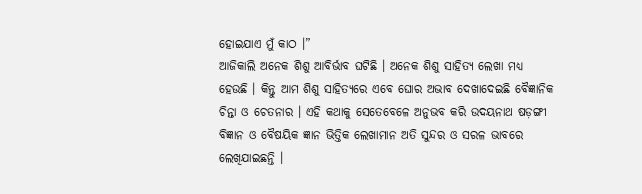ହୋଇଯାଏ ମୁଁ କାଠ ।”
ଆଜିକାଲି ଅନେକ ଶିଶୁ ଆବିର୍ଭାବ ଘଟିଛି । ଅନେକ ଶିଶୁ ସାହିତ୍ୟ ଲେଖା ମଧ୍ୟ ହେଉଛି । କିନ୍ତୁ ଆମ ଶିଶୁ ସାହିତ୍ୟରେ ଏବେ ଘୋର ଅଭାବ ଦେଖାଦେଇଛି ବୈଜ୍ଞାନିକ ଚିନ୍ତା ଓ ଚେତନାର । ଏହି କଥାକୁ ସେତେବେଳେ ଅନୁଭବ କରି ଉଦୟନାଥ ଷଡ଼ଙ୍ଗୀ ବିଜ୍ଞାନ ଓ ବୈଷୟିକ ଜ୍ଞାନ ଭିତ୍ତିକ ଲେଖାମାନ ଅତି ସୁନ୍ଦର ଓ ସରଳ ଭାବରେ ଲେଖିଯାଇଛନ୍ତି ।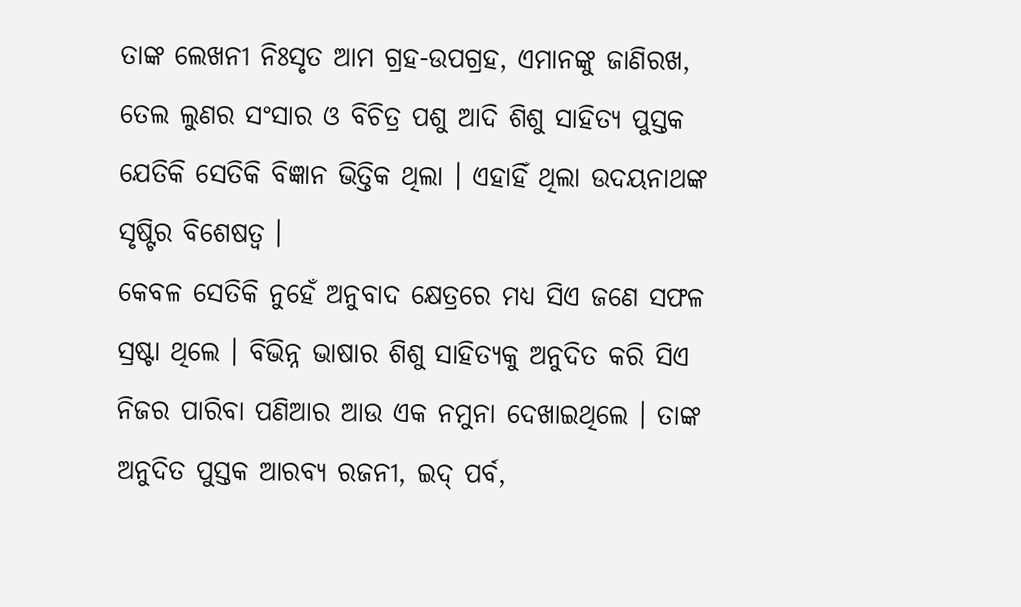ତାଙ୍କ ଲେଖନୀ ନିଃସୃତ ଆମ ଗ୍ରହ-ଉପଗ୍ରହ, ଏମାନଙ୍କୁ ଜାଣିରଖ, ତେଲ ଲୁଣର ସଂସାର ଓ ବିଚିତ୍ର ପଶୁ ଆଦି ଶିଶୁ ସାହିତ୍ୟ ପୁସ୍ତକ ଯେତିକି ସେତିକି ବିଜ୍ଞାନ ଭିତ୍ତିକ ଥିଲା । ଏହାହିଁ ଥିଲା ଉଦୟନାଥଙ୍କ ସୃଷ୍ଟିର ବିଶେଷତ୍ୱ ।
କେବଳ ସେତିକି ନୁହେଁ ଅନୁବାଦ କ୍ଷେତ୍ରରେ ମଧ୍ୟ ସିଏ ଜଣେ ସଫଳ ସ୍ରଷ୍ଟା ଥିଲେ । ବିଭିନ୍ନ ଭାଷାର ଶିଶୁ ସାହିତ୍ୟକୁ ଅନୁଦିତ କରି ସିଏ ନିଜର ପାରିବା ପଣିଆର ଆଉ ଏକ ନମୁନା ଦେଖାଇଥିଲେ । ତାଙ୍କ ଅନୁଦିତ ପୁସ୍ତକ ଆରବ୍ୟ ରଜନୀ, ଇଦ୍ ପର୍ବ,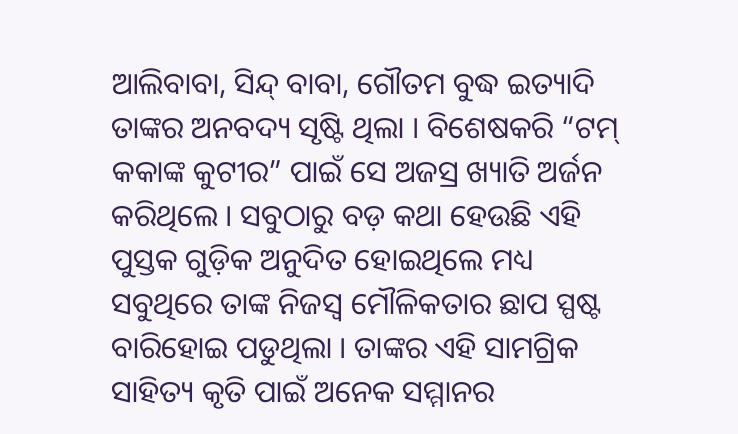ଆଲିବାବା, ସିନ୍ଦ୍ ବାବା, ଗୌତମ ବୁଦ୍ଧ ଇତ୍ୟାଦି ତାଙ୍କର ଅନବଦ୍ୟ ସୃଷ୍ଟି ଥିଲା । ବିଶେଷକରି “ଟମ୍ କକାଙ୍କ କୁଟୀର” ପାଇଁ ସେ ଅଜସ୍ର ଖ୍ୟାତି ଅର୍ଜନ କରିଥିଲେ । ସବୁଠାରୁ ବଡ଼ କଥା ହେଉଛି ଏହି ପୁସ୍ତକ ଗୁଡ଼ିକ ଅନୁଦିତ ହୋଇଥିଲେ ମଧ୍ୟ ସବୁଥିରେ ତାଙ୍କ ନିଜସ୍ୱ ମୌଳିକତାର ଛାପ ସ୍ପଷ୍ଟ ବାରିହୋଇ ପଡୁଥିଲା । ତାଙ୍କର ଏହି ସାମଗ୍ରିକ ସାହିତ୍ୟ କୃତି ପାଇଁ ଅନେକ ସମ୍ମାନର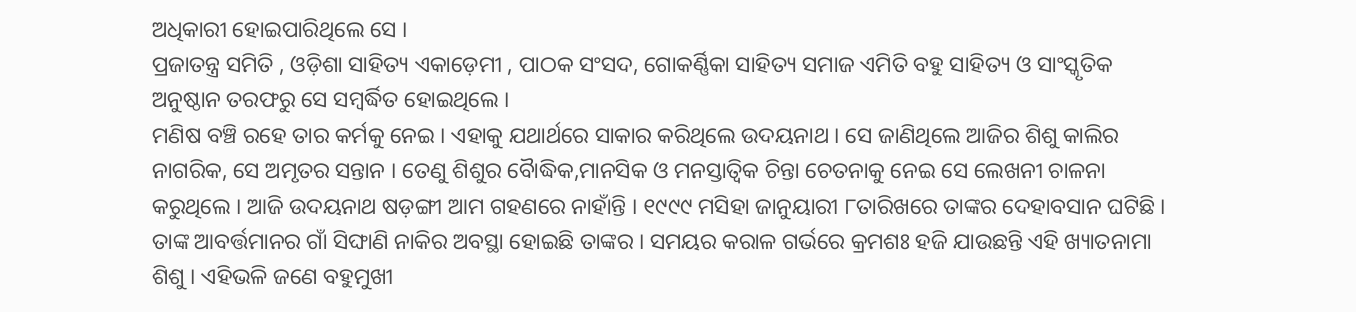ଅଧିକାରୀ ହୋଇପାରିଥିଲେ ସେ ।
ପ୍ରଜାତନ୍ତ୍ର ସମିତି , ଓଡ଼ିଶା ସାହିତ୍ୟ ଏକାଡ଼େମୀ , ପାଠକ ସଂସଦ, ଗୋକର୍ଣ୍ଣିକା ସାହିତ୍ୟ ସମାଜ ଏମିତି ବହୁ ସାହିତ୍ୟ ଓ ସାଂସ୍କୃତିକ ଅନୁଷ୍ଠାନ ତରଫରୁ ସେ ସମ୍ବର୍ଦ୍ଧିତ ହୋଇଥିଲେ ।
ମଣିଷ ବଞ୍ଚି ରହେ ତାର କର୍ମକୁ ନେଇ । ଏହାକୁ ଯଥାର୍ଥରେ ସାକାର କରିଥିଲେ ଉଦୟନାଥ । ସେ ଜାଣିଥିଲେ ଆଜିର ଶିଶୁ କାଲିର ନାଗରିକ, ସେ ଅମୃତର ସନ୍ତାନ । ତେଣୁ ଶିଶୁର ବୈାଦ୍ଧିକ,ମାନସିକ ଓ ମନସ୍ତାତ୍ୱିକ ଚିନ୍ତା ଚେତନାକୁ ନେଇ ସେ ଲେଖନୀ ଚାଳନା କରୁଥିଲେ । ଆଜି ଉଦୟନାଥ ଷଡ଼ଙ୍ଗୀ ଆମ ଗହଣରେ ନାହାଁନ୍ତି । ୧୯୯୯ ମସିହା ଜାନୁୟାରୀ ୮ତାରିଖରେ ତାଙ୍କର ଦେହାବସାନ ଘଟିଛି । ତାଙ୍କ ଆବର୍ତ୍ତମାନର ଗାଁ ସିଙ୍ଘାଣି ନାକିର ଅବସ୍ଥା ହୋଇଛି ତାଙ୍କର । ସମୟର କରାଳ ଗର୍ଭରେ କ୍ରମଶଃ ହଜି ଯାଉଛନ୍ତି ଏହି ଖ୍ୟାତନାମା ଶିଶୁ । ଏହିଭଳି ଜଣେ ବହୁମୁଖୀ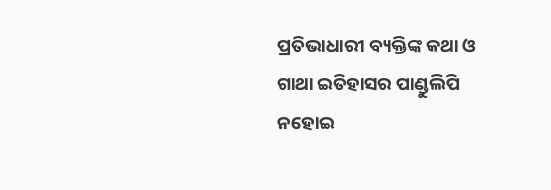ପ୍ରତିଭାଧାରୀ ବ୍ୟକ୍ତିଙ୍କ କଥା ଓ ଗାଥା ଇତିହାସର ପାଣ୍ଡୁଲିପି ନହୋଇ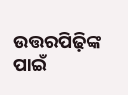ଉତ୍ତରପିଢ଼ିଙ୍କ ପାଇଁ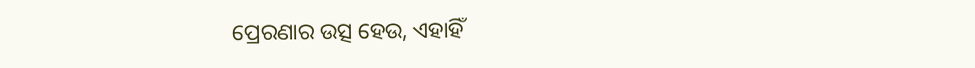ପ୍ରେରଣାର ଉତ୍ସ ହେଉ, ଏହାହିଁ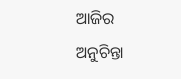ଆଜିର ଅନୁଚିନ୍ତା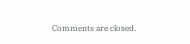Comments are closed.